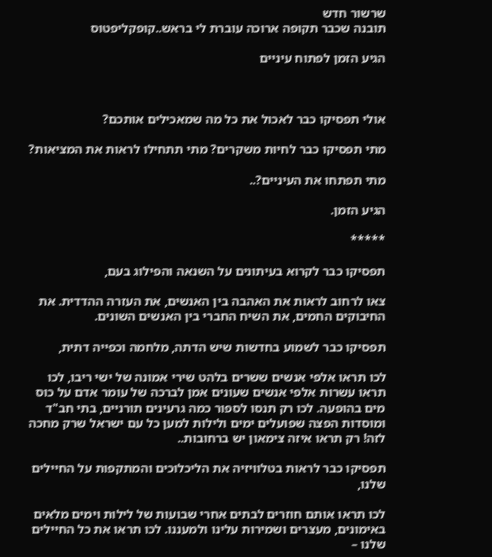שרשור חדש
תובנה שכבר תקופה ארוכה עוברת לי בראש..קופקליפטוס

הגיע הזמן לפתוח עיניים



אולי תפסיקו כבר לאכול את כל מה שמאכילים אותכם?

מתי תפסיקו כבר לחיות משקרים? מתי תתחילו לראות את המציאות?

מתי תפתחו את העיניים?..

הגיע הזמן.

*****

תפסיקו כבר לקרוא בעיתונים על השנאה והפילוג בעם,

צאו לרחוב לראות את האהבה בין האנשים, את העזרה ההדדית. את החיבוקים החמים, את השיח החברי בין האנשים השונים.

תפסיקו כבר לשמוע בחדשות שיש הדתה, מלחמה וכפייה דתית,

לכו תראו אלפי אנשים ששרים בלהט שירי אמונה של ישי ריבו, לכו תראו עשרות אלפי אנשים שעונים אמן לברכה של עומר אדם על כוס מים בהופעה. לכו רק תנסו לספור כמה גרעינים תורניים, בתי חב"ד ומוסדות הפצה שפועלים ימים ולילות למען כל עם ישראל שרק מחכה לזה! רק תראו איזה צימאון יש ברחובות..

תפסיקו כבר לראות בטלוויזיה את הליכלוכים והמתקפות על החיילים שלנו,

לכו תראו אותם חוזרים לבתים אחרי שבועות של לילות וימים מלאים באימונים, מעצרים ושמירות עלינו ולמעננו. לכו תראו את כל החיילים שלנו –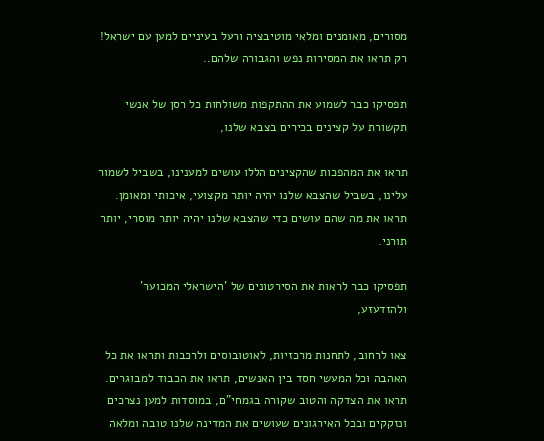מסורים, מאומנים ומלאי מוטיבציה ורעל בעיניים למען עם ישראל! רק תראו את המסירות נפש והגבורה שלהם..

תפסיקו כבר לשמוע את ההתקפות משולחות כל רסן של אנשי תקשורת על קצינים בכירים בצבא שלנו,

תראו את המהפכות שהקצינים הללו עושים למענינו, בשביל לשמור עלינו, בשביל שהצבא שלנו יהיה יותר מקצועי, איכותי ומאומן. תראו את מה שהם עושים כדי שהצבא שלנו יהיה יותר מוסרי, יותר תורני.

תפסיקו כבר לראות את הסירטונים של 'הישראלי המכוער' ולהזדעזע,

צאו לרחוב, לתחנות מרכזיות, לאוטובוסים ולרכבות ותראו את כל האהבה וכל המעשי חסד בין האנשים, תראו את הכבוד למבוגרים. תראו את הצדקה והטוב שקורה בגמחי"ם, במוסדות למען נצרכים ונזקקים ובכל האירגונים שעושים את המדינה שלנו טובה ומלאה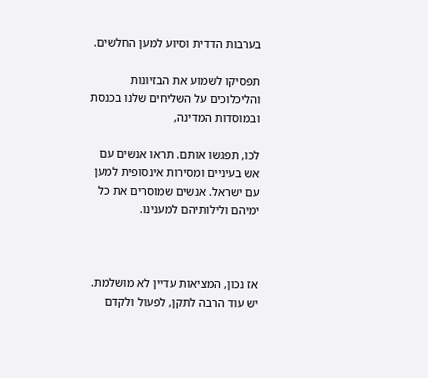בערבות הדדית וסיוע למען החלשים.

תפסיקו לשמוע את הבזיונות והליכלוכים על השליחים שלנו בכנסת ובמוסדות המדינה,

לכו, תפגשו אותם. תראו אנשים עם אש בעיניים ומסירות אינסופית למען עם ישראל. אנשים שמוסרים את כל ימיהם ולילותיהם למענינו.



אז נכון, המציאות עדיין לא מושלמת. יש עוד הרבה לתקן, לפעול ולקדם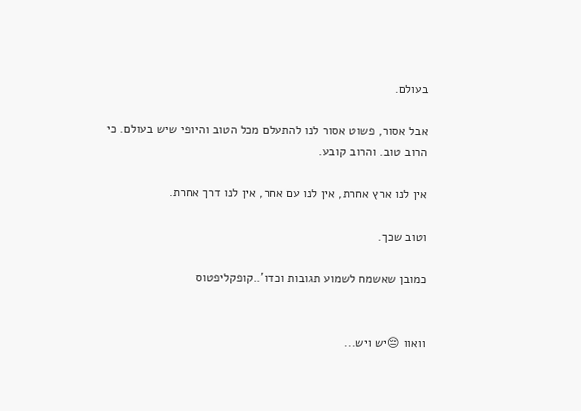בעולם.

אבל אסור, פשוט אסור לנו להתעלם מכל הטוב והיופי שיש בעולם. כי הרוב טוב. והרוב קובע.

אין לנו ארץ אחרת, אין לנו עם אחר, אין לנו דרך אחרת.

וטוב שכך.

כמובן שאשמח לשמוע תגובות וכדו'..קופקליפטוס


וואוו 😔יש ויש...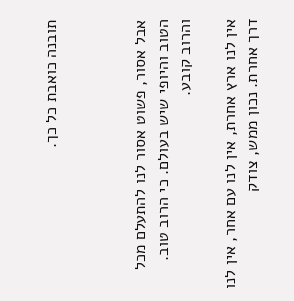תובנה כואבת כל כך.



אבל אסור, פשוט אסור לנו להתעלם מכל הטוב והיופי שיש בעולם. כי הרוב טוב. והרוב קובע.

אין לנו ארץ אחרת, אין לנו עם אחר, אין לנו דרך אחרת. נכון ממש, צודק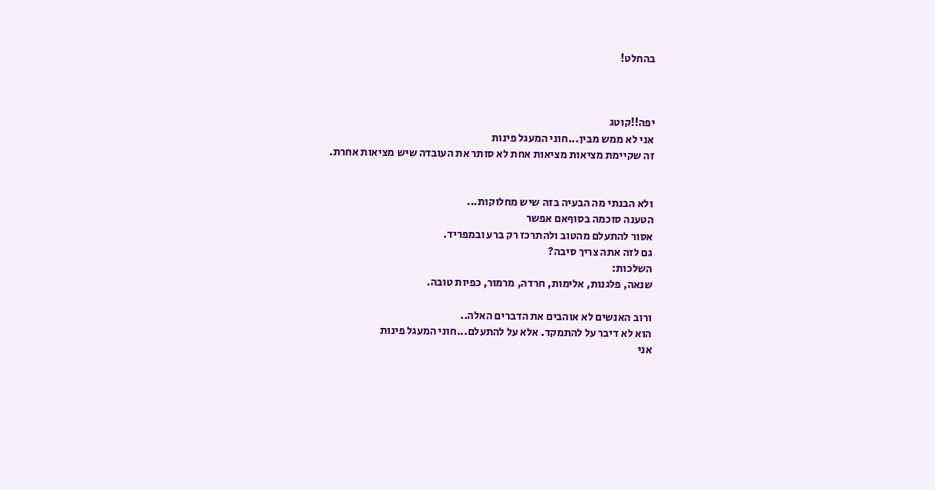בהחלט!



יפה!!קוטג
אני לא ממש מבין...חוני המעגל פינות
זה שקיימת מציאות מציאות אחת לא סותר את העובדה שיש מציאות אחרת.


ולא הבנתי מה הבעיה בזה שיש מחלוקות...
הטענה סוכמה בסוףאם אפשר
אסור להתעלם מהטוב ולהתרכז רק ברע ובמפריד.
גם לזה אתה צריך סיבה?
השלכות:
שנאה, פלגנות, אלימות, חרדה, מרמור, כפיות טובה.

ורוב האנשים לא אוהבים את הדברים האלה..
הוא לא דיבר על להתמקד. אלא על להתעלם...חוני המעגל פינות
אני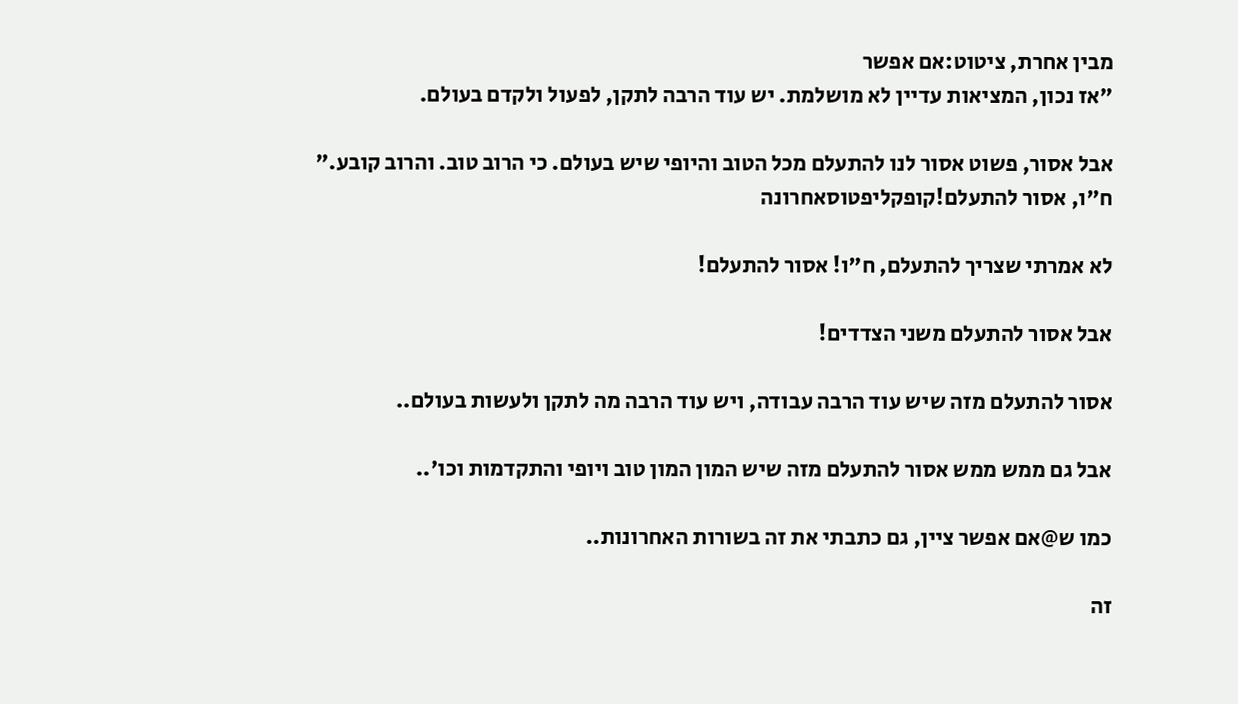מבין אחרת, ציטוט:אם אפשר
"אז נכון, המציאות עדיין לא מושלמת. יש עוד הרבה לתקן, לפעול ולקדם בעולם.

אבל אסור, פשוט אסור לנו להתעלם מכל הטוב והיופי שיש בעולם. כי הרוב טוב. והרוב קובע."
ח"ו, אסור להתעלם!קופקליפטוסאחרונה

לא אמרתי שצריך להתעלם, ח"ו! אסור להתעלם!

אבל אסור להתעלם משני הצדדים!

אסור להתעלם מזה שיש עוד הרבה עבודה, ויש עוד הרבה מה לתקן ולעשות בעולם..

אבל גם ממש ממש אסור להתעלם מזה שיש המון המון טוב ויופי והתקדמות וכו'..

כמו ש@אם אפשר ציין, גם כתבתי את זה בשורות האחרונות..

זה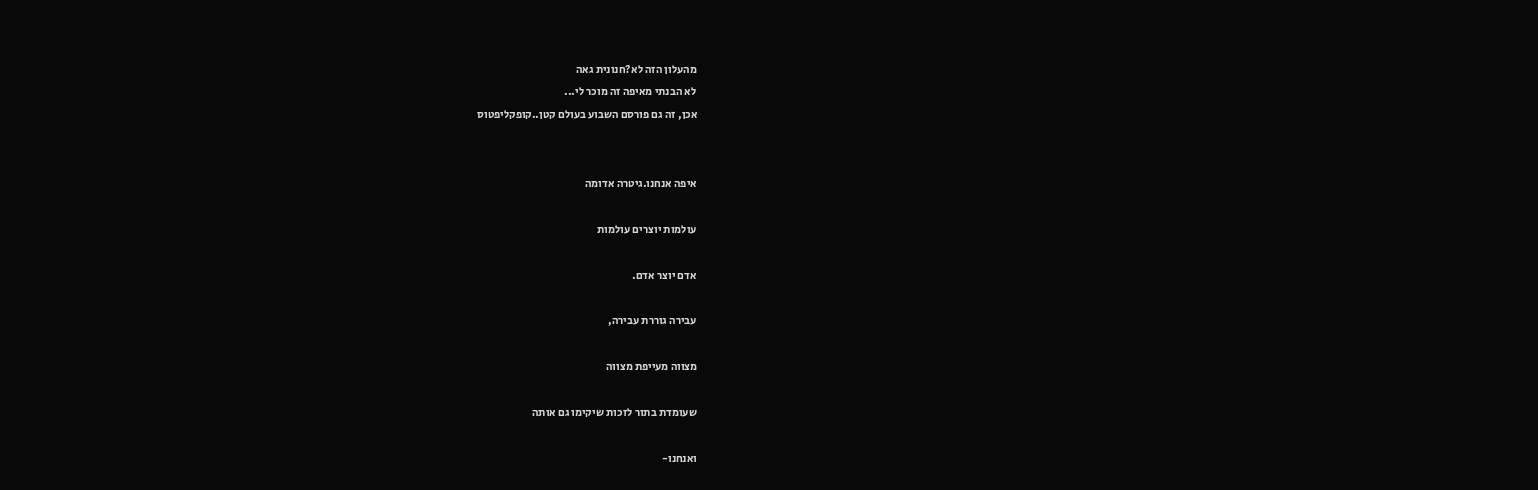מהעלון הזה לא?חנונית גאה
לא הבנתי מאיפה זה מוכר לי...
אכן, זה גם פורסם השבוע בעולם קטן..קופקליפטוס


איפה אנחנו.גיטרה אדומה

עולמות יוצרים עולמות

אדם יוצר אדם.

עבירה גוררת עבירה,

מצווה מעייפת מצווה

שעומדת בתור לזכות שיקימו גם אותה

ואנחנו-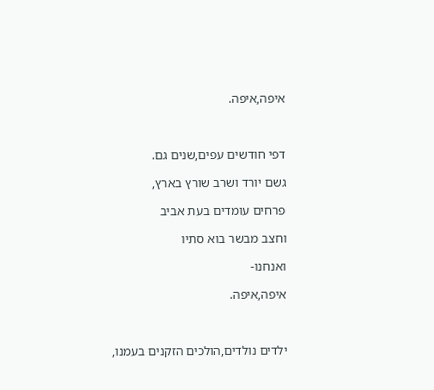איפה,איפה.



דפי חודשים עפים,שנים גם.

גשם יורד ושרב שורץ בארץ,

פרחים עומדים בעת אביב

וחצב מבשר בוא סתיו

ואנחנו-

איפה,איפה.



ילדים נולדים,הולכים הזקנים בעמנו,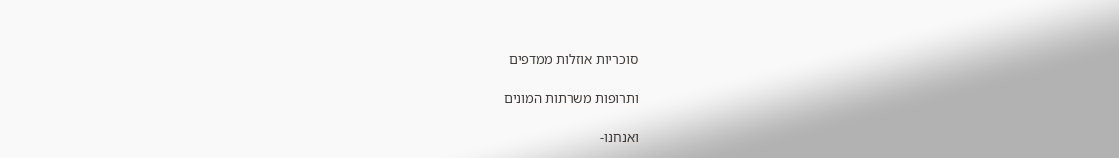סוכריות אוזלות ממדפים

ותרופות משרתות המונים

ואנחנו-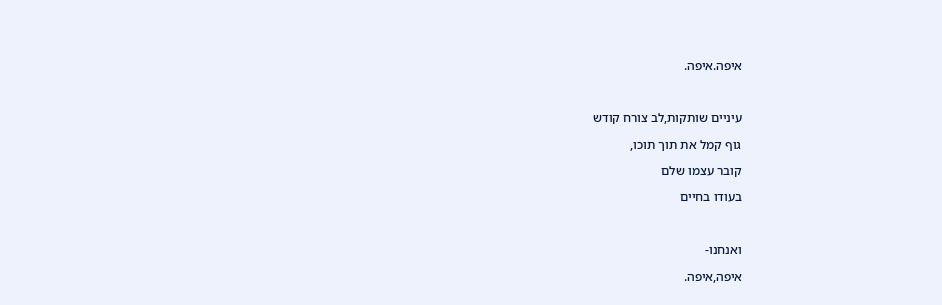איפה.איפה.



עיניים שותקות,לב צורח קודש

גוף קמל את תוך תוכו,

קובר עצמו שלם

בעודו בחיים



ואנחנו-

איפה,איפה.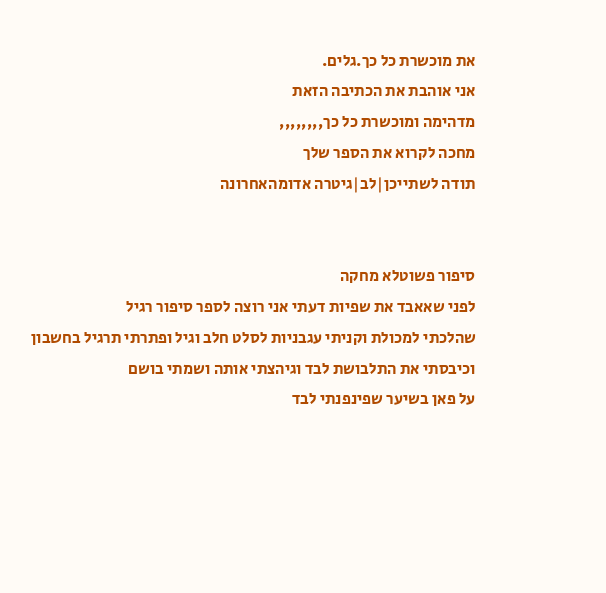את מוכשרת כל כך.גלים.
אני אוהבת את הכתיבה הזאת
מדהימה ומוכשרת כל כך,,,,,,,,
מחכה לקרוא את הספר שלך
תודה לשתייכן|לב|גיטרה אדומהאחרונה


סיפור פשוטלא מחקה
לפני שאאבד את שפיות דעתי אני רוצה לספר סיפור רגיל
שהלכתי למכולת וקניתי עגבניות לסלט חלב וגיל ופתרתי תרגיל בחשבון וכיבסתי את התלבושת לבד וגיהצתי אותה ושמתי בושם
על פאן בשיער שפינפנתי לבד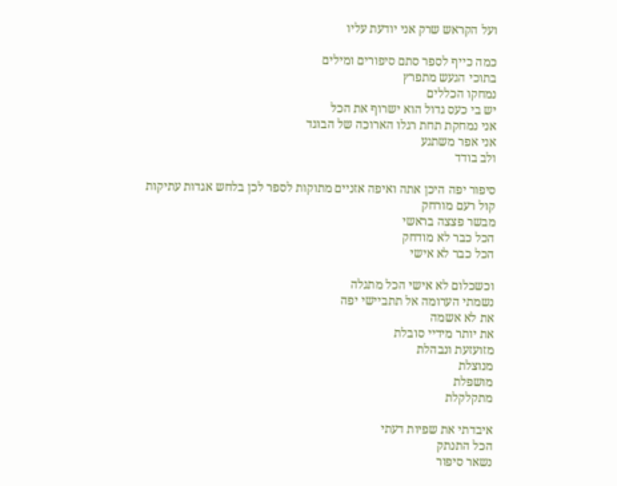ועל הקראש שרק אני יודעת עליו

כמה כייף לספר סתם סיפורים ומילים
בתוכי הגעש מתפרץ
נמחקו הכללים
יש בי כעס גדול הוא ישרוף את הכל
אני נמחקת תחת רגלו הארוכה של הבוגד
אני אפר משתגע
ולב בודד

סיפור יפה היכן אתה ואיפה אזניים מתוקות לספר לכן בלחש אגדות עתיקות
קול רעם מורחק
מבשר פצצה בראשי
הכל כבר לא מודחק
הכל כבר לא אישי

וכשכלום לא אישי הכל מתגלה
נשמתי הערומה אל תתביישי יפה
את לא אשמה
את יותר מידיי סובלת
מזועזעת ונבהלת
מנוצלת
מושפלת
מתקלקלת

איבדתי את שפיות דעתי
הכל התנתק
נשאר סיפור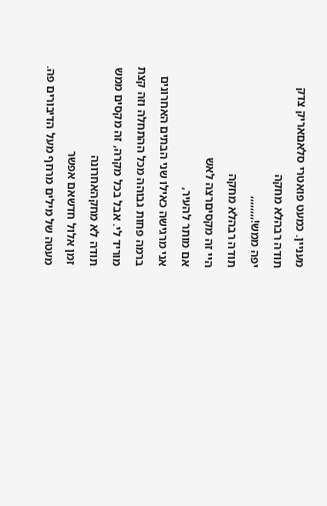מעניין. כמעט פואטרי סלאםאריק צדק
תודה רבהלא מחקה
יפה ממש!,,,,,,,,
תודה רבהלא מחקה
היי זה מקסיםרצה לאש
אם מותר להעיר,
אני מרגישה כאילו שני הבתים האחרונים ברמה פחות גבוהה מכל ההתחלה וזה קצת מוריד לי. אבל בכל מקרה, זה מקסים ממש
תודה לא מחקהאחרונה
זמן אלול חדשאם אפשר
מעטה של מילים מרחף מעל הדיבורים פה.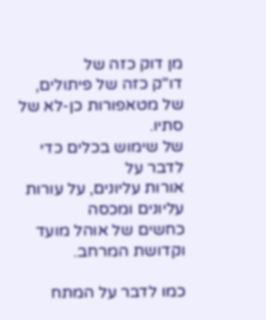מן דוק כזה של
דו"ק כזה של פיתולים,
של מטאפורות כן-לא של סתיו.
של שימוש בכלים כדי לדבר על
אורות עליונים, על עורות עליונים ומכסה
כחשים של אוהל מועד וקדושת המרחב.

כמו לדבר על המתח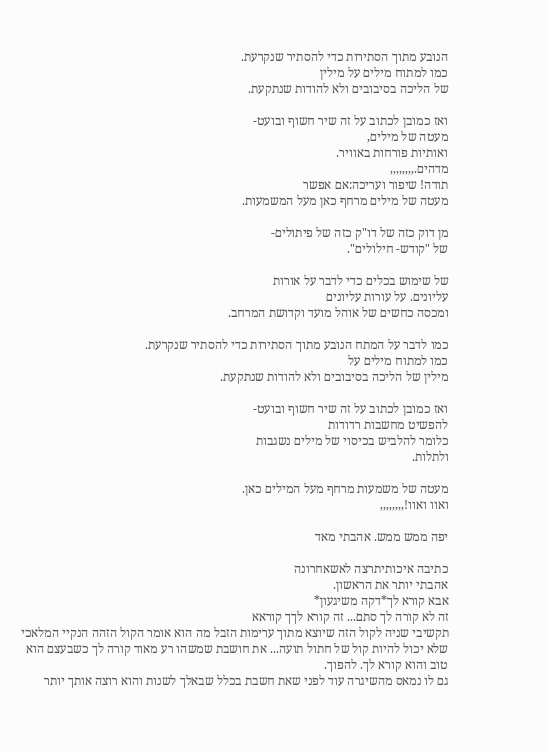הנובע מתוך הסתירות כדי להסתיר שנקרעת.
כמו למתוח מילים על מילין
של הליכה בסיבובים ולא להודות שנתקעת.

ואז כמובן לכתוב על זה שיר חשוף ובועט-
מעטה של מילים,
ואותיות פורחות באוויר.
מדהים.,,,,,,,,
תודה! שיפור ועריכה:אם אפשר
מעטה של מילים מרחף כאן מעל המשמעות.

מן דוק כזה של דו"ק כזה של פיתולים-
של "קודש- חילולים".

של שימוש בכלים כדי לדבר על אורות
עליונים. על עורות עליונים
ומכסה כחשים של אוהל מועד וקדושת המרחב.

כמו לדבר על המתח הנובע מתוך הסתירות כדי להסתיר שנקרעת.
כמו למתוח מילים על
מילין של הליכה בסיבובים ולא להודות שנתקעת.

ואז כמובן לכתוב על זה שיר חשוף ובועט-
להפשיט מחשבות רדודות
כלומר להלביש בכיסוי של מילים נשגבות
ולתלות.

מעטה של משמעות מרחף מעל המילים כאן.
ואוו ואוו!,,,,,,,,

יפה ממש ממש. אהבתי מאד

כתיבה איכותיתרצה לאשאחרונה
אהבתי יותר את הראשון.
אבא קורא לך*דקה משיגעון*
זה לא קורה לך סתם... זה קורא לךך קוראא
תקשיבי שניה לקול הזה שיוצא מתוך ערימות הזבל מה הוא אומר הקול הזהה הנקיי המלאכי שלא יכול להיות קול של חתול תועה... את חושבת שמשהו רע מאוד קורה לך כשבעצם הוא טוב והוא קורא לך. להפוך.
גם לו נמאס מהשיגרה עוד לפני שאת חשבת בכלל שבאלך לשנות והוא רוצה אותך יותר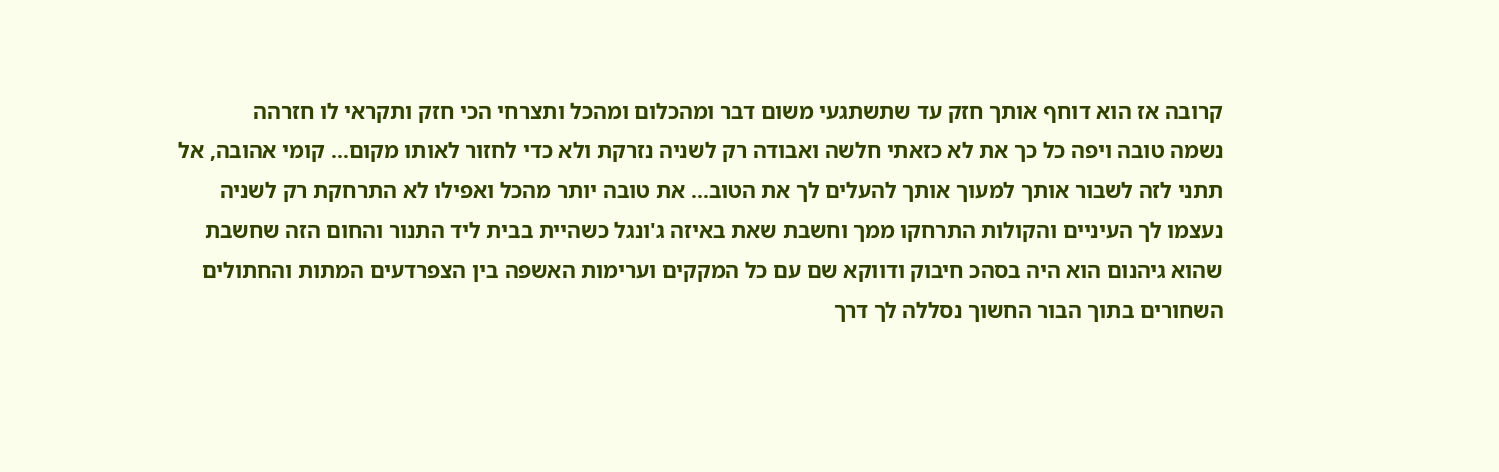קרובה אז הוא דוחף אותך חזק עד שתשתגעי משום דבר ומהכלום ומהכל ותצרחי הכי חזק ותקראי לו חזרהה
נשמה טובה ויפה כל כך את לא כזאתי חלשה ואבודה רק לשניה נזרקת ולא כדי לחזור לאותו מקום... קומי אהובה, אל תתני לזה לשבור אותך למעוך אותך להעלים לך את הטוב... את טובה יותר מהכל ואפילו לא התרחקת רק לשניה נעצמו לך העיניים והקולות התרחקו ממך וחשבת שאת באיזה ג'ונגל כשהיית בבית ליד התנור והחום הזה שחשבת שהוא גיהנום הוא היה בסהכ חיבוק ודווקא שם עם כל המקקים וערימות האשפה בין הצפרדעים המתות והחתולים השחורים בתוך הבור החשוך נסללה לך דרך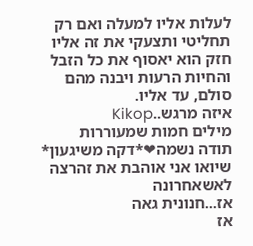לעלות אליו למעלה ואם רק תחליטי ותצעקי את זה אליו חזק הוא יאסוף את כל הזבל והחיות הרעות ויבנה מהם סולם, עד אליו.
איזה מרגש..Kikop
מילים חמות שמעוררות
תודה נשמה❤*דקה משיגעון*
שיואו אני אוהבת את זהרצה לאשאחרונה
אז...חנונית גאה
אז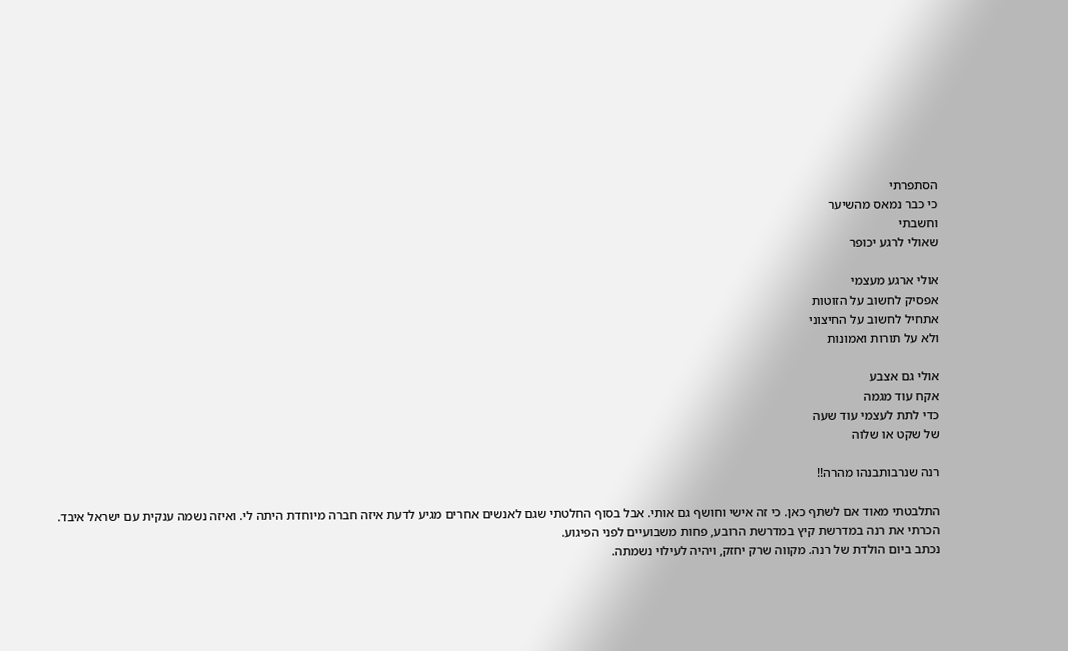הסתפרתי
כי כבר נמאס מהשיער
וחשבתי
שאולי לרגע יכופר

אולי ארגע מעצמי
אפסיק לחשוב על הזוטות
אתחיל לחשוב על החיצוני
ולא על תורות ואמונות

אולי גם אצבע
אקח עוד מגמה
כדי לתת לעצמי עוד שעה
של שקט או שלוה

רנה שנרבותבנהו מהרה!!

התלבטתי מאוד אם לשתף כאן. כי זה אישי וחושף גם אותי. אבל בסוף החלטתי שגם לאנשים אחרים מגיע לדעת איזה חברה מיוחדת היתה לי. ואיזה נשמה ענקית עם ישראל איבד. הכרתי את רנה במדרשת קיץ במדרשת הרובע, פחות משבועיים לפני הפיגוע.
נכתב ביום הולדת של רנה. מקווה שרק יחזק, ויהיה לעילוי נשמתה.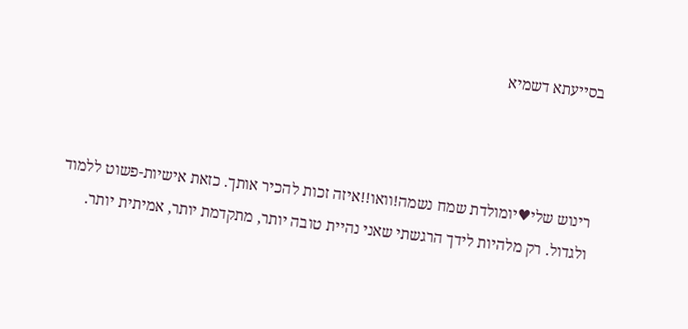בסייעתא דשמיא



רינוש שלי♥יומולדת שמח נשמה!וואו!!איזה זכות להכיר אותך. כזאת אישיות-פשוט ללמוד ולגדול. רק מלהיות לידך הרגשתי שאני נהיית טובה יותר, מתקדמת יותר, אמיתית יותר.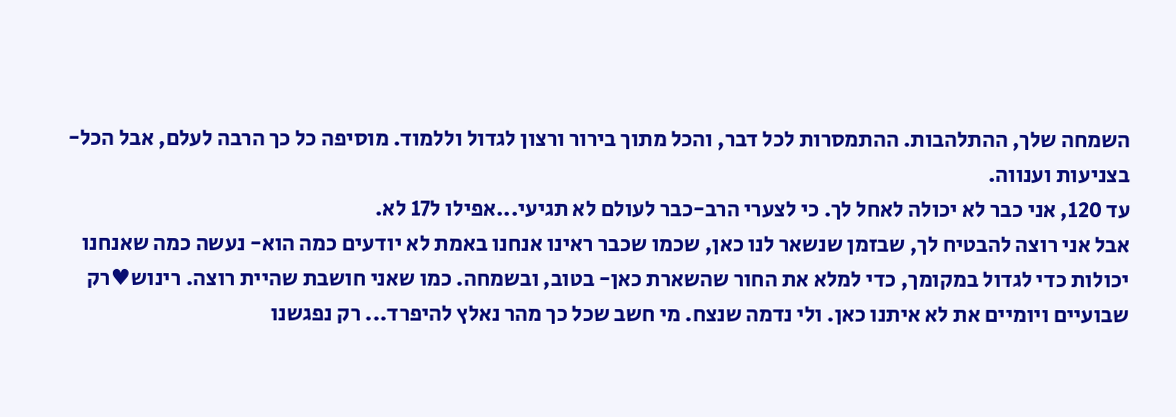השמחה שלך, ההתלהבות. ההתמסרות לכל דבר, והכל מתוך בירור ורצון לגדול וללמוד. מוסיפה כל כך הרבה לעלם, אבל הכל- בצניעות וענווה.
עד 120, אני כבר לא יכולה לאחל לך. כי לצערי הרב-כבר לעולם לא תגיעי...אפילו ל17 לא.
אבל אני רוצה להבטיח לך, שבזמן שנשאר לנו כאן, שכמו שכבר ראינו אנחנו באמת לא יודעים כמה הוא- נעשה כמה שאנחנו יכולות כדי לגדול במקומך, כדי למלא את החור שהשארת כאן- בטוב, ובשמחה. כמו שאני חושבת שהיית רוצה. רינוש♥רק שבועיים ויומיים את לא איתנו כאן. ולי נדמה שנצח. מי חשב שכל כך מהר נאלץ להיפרד... רק נפגשנו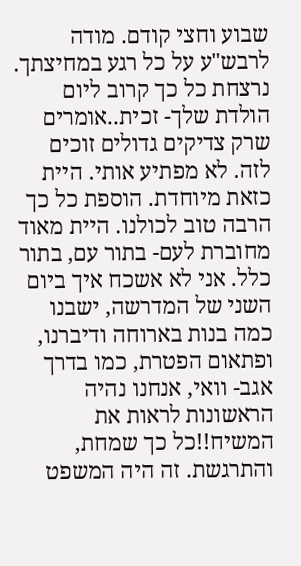שבוע וחצי קודם. מודה לרבש"ע על כל רגע במחיצתך. נרצחת כל כך קרוב ליום הולדת שלך- זכית..אומרים שרק צדיקים גדולים זוכים לזה. לא מפתיע אותי. היית כזאת מיוחדת. הוספת כל כך הרבה טוב לכולנו. היית מאוד מחוברת לעם- בתור עם, בתור כלל. אני לא אשכח איך ביום השני של המדרשה, ישבנו כמה בנות בארוחה ודיברנו, ופתאום הפטרת, כמו בדרך אגב- וואי, אנחנו נהיה הראשונות לראות את המשיח!!כל כך שמחת, והתרגשת. זה היה המשפט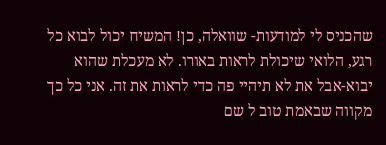שהכניס לי למודעות- שוואלה, כן! המשיח יכול לבוא כל רגע, הלואי שיכולת לראות באורו. לא מעכלת שהוא יבוא-אבל את לא תיהיי פה כדי לראות את זה. אני כל כך מקווה שבאמת טוב ל שם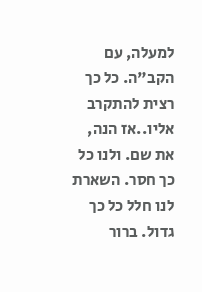למעלה, עם הקב"ה. כל כך רצית להתקרב אליו..אז הנה, את שם. ולנו כל כך חסר. השארת לנו חלל כל כך גדול. ברור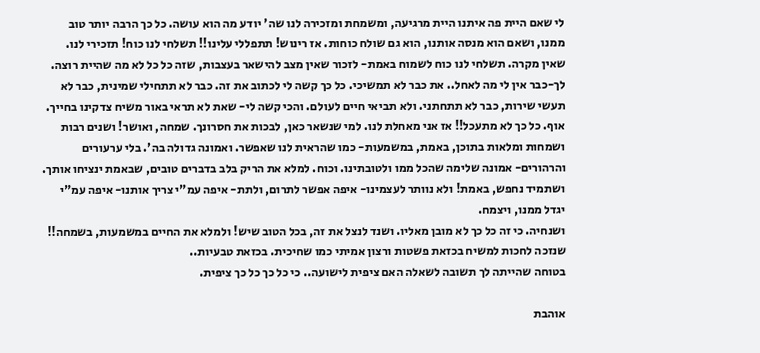לי שאם היית פה איתנו היית מרגיעה, ומשמחת ומזכירה לנו שה' יודע מה הוא עושה. כל כך הרבה יותר טוב ממנו, ושאם הוא מנסה אותנו, הוא גם שולח כוחות. אז רינוש! תתפללי עלינו!! תשלחי לנו כוח! תזכירי לנו. שאין מקרה. תשלחי לנו כוח לשמוח באמת- לזכור שאין מצב להישאר בעצבות, שזה כל כל לא מה שהיית רוצה. לך-כבר אין לי מה לאחל.. את כבר לא תמשיכי. כל כך קשה לי לכתוב את זה. כבר לא תתחילי שמינית, כבר לא תעשי שירות, כבר לא תתחתני. ולא תביאי חיים לעולם. והכי קשה לי- שאת לא תראי באור משיח צדקינו בחייך. אוף. כל כך לא מתעכל!! אז אני מאחלת לנו. למי שנשאר כאן, לבכות את חסרונך. שמחה, ואושר! ושנים רבות ושמחות ומלאות בתוכן, באמת, במשמעות- כמו שהראית לנו שאפשר. ואמונה גדולה בה'. בלי ערעורים והרהורים- אמונה שלימה שהכל ממו ולטובתינו. וכוח. למלא את הריק בלב בדברים טובים, שבאמת ינציחו אותך.
ושתמיד נחפש, באמת! ולא נוותר לעצמינו- איפה אפשר לתרום, ולתת- איפה עמ"י צריך אותנו- איפה עמ"י יגדל ממנו, ויצמח.
ושנחיה. כי זה כל כך לא מובן מאליו. ושנד לנצל את זה, בכל הטוב שיש! ולמלא את החיים במשמעות, בשמחה!!
שנזכה לחכות למשיח בכזאת פשטות ורצון אמיתי כמו שחיכית. בכזאת טבעיות..
בטוחה שהייתה לך תשובה לשאלה האם ציפית לישועה.. כי כל כך כל כך ציפית.

אוהבת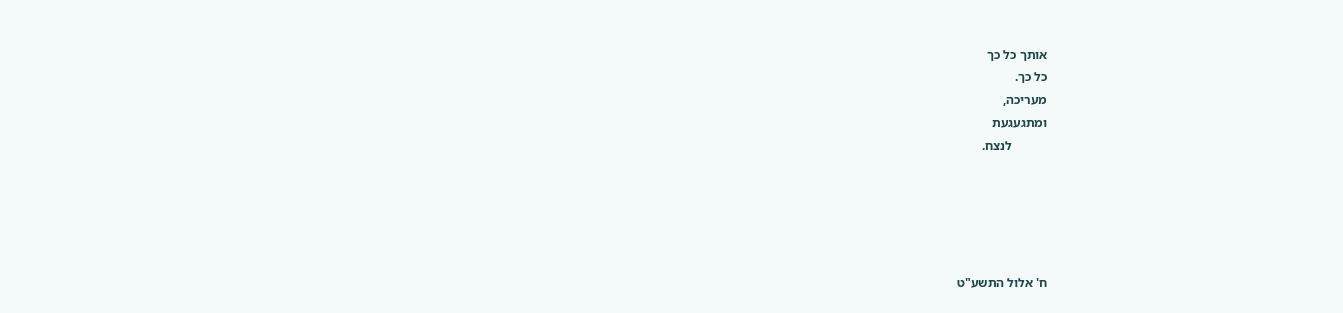אותך כל כך
כל כך.
מעריכה,
ומתגעגעת
           לנצח.





ח' אלול התשע"ט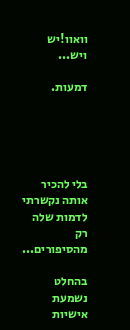וואוו!יש ויש...

דמעות.





בלי להכיר אותה נקשרתי לדמות שלה רק מהסיפורים...

בהחלט נשמעת אישיות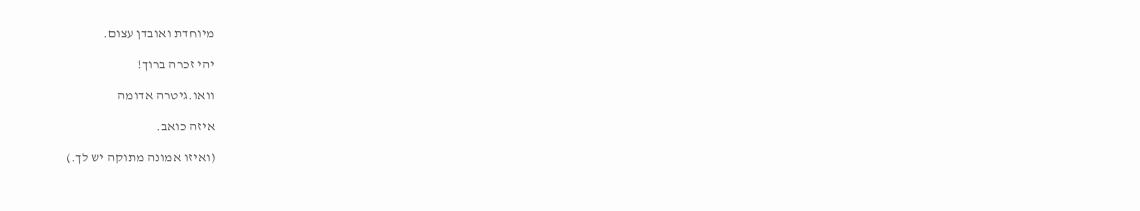מיוחדת ואובדן עצום.

יהי זכרה ברוך!

וואו.גיטרה אדומה

איזה כואב.

(ואיזו אמונה מתוקה יש לך.)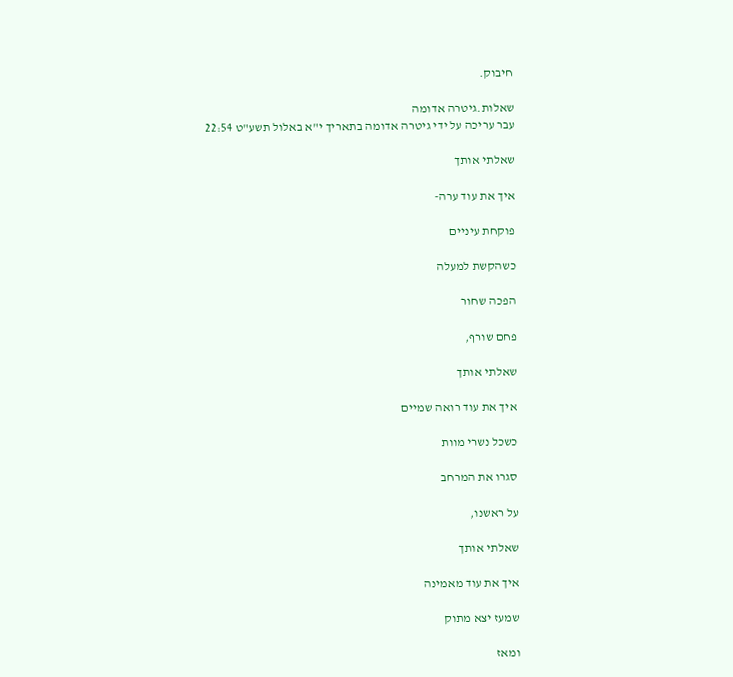חיבוק.

שאלות.גיטרה אדומה
עבר עריכה על ידי גיטרה אדומה בתאריך י"א באלול תשע"ט 22:54

שאלתי אותך

איך את עוד ערה-

פוקחת עיניים

כשהקשת למעלה

הפכה שחור

פחם שורף,

שאלתי אותך

איך את עוד רואה שמיים

כשכל נשרי מוות

סגרו את המרחב

על ראשנו,

שאלתי אותך

איך את עוד מאמינה

שמעז יצא מתוק

ומאז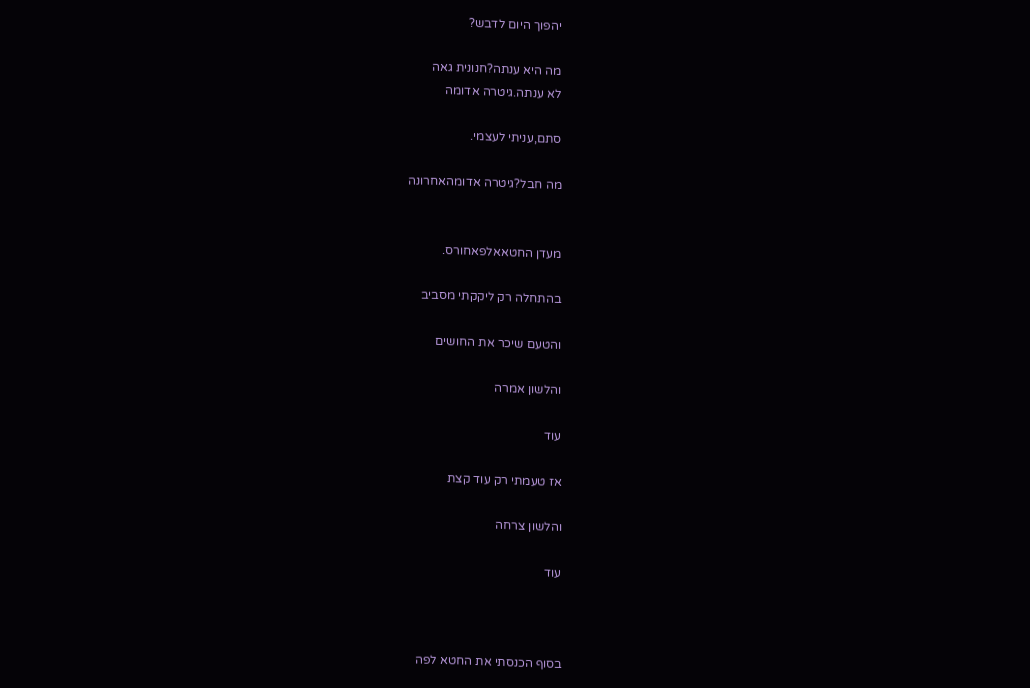יהפוך היום לדבש?

מה היא ענתה?חנונית גאה
לא ענתה.גיטרה אדומה

סתם,עניתי לעצמי.

מה חבל?גיטרה אדומהאחרונה


מעדן החטאאלפאחורס.

בהתחלה רק ליקקתי מסביב

והטעם שיכר את החושים

והלשון אמרה

עוד

אז טעמתי רק עוד קצת

והלשון צרחה

עוד



בסוף הכנסתי את החטא לפה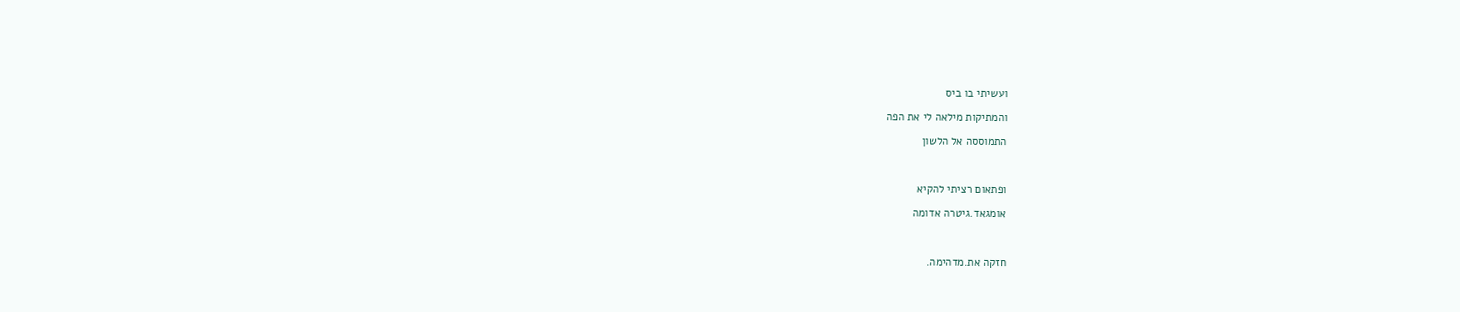ועשיתי בו ביס

והמתיקות מילאה לי את הפה

התמוססה אל הלשון



ופתאום רציתי להקיא

אומגאד.גיטרה אדומה



חזקה את.מדהימה.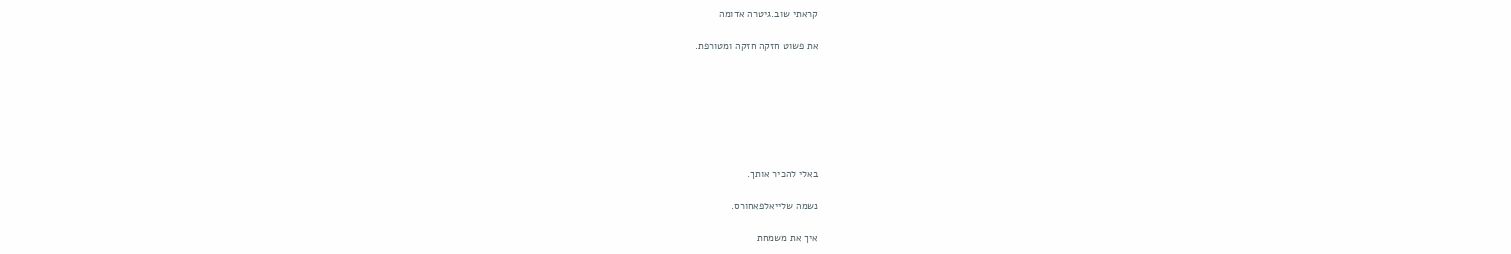קראתי שוב.גיטרה אדומה

את פשוט חזקה חזקה ומטורפת.







באלי להכיר אותך.

נשמה שלייאלפאחורס.

איך את משמחת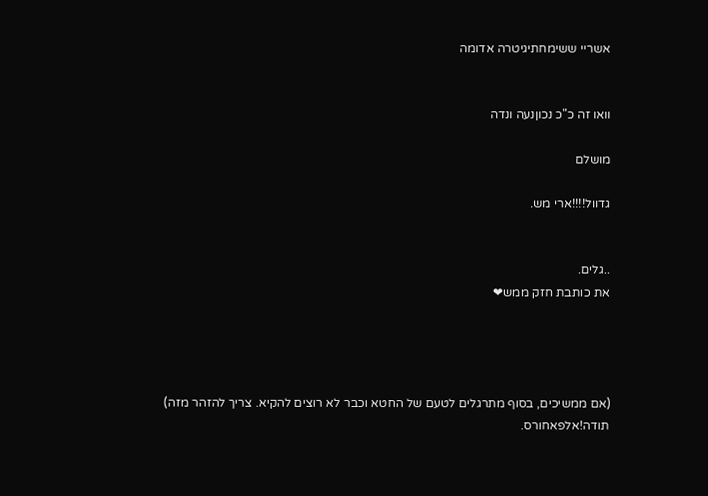אשריי ששימחתיגיטרה אדומה


וואו זה כ"כ נכוןנעה ונדה

מושלם

גדוול!!!!ארי מש.


..גלים.
את כותבת חזק ממש❤




(אם ממשיכים, בסוף מתרגלים לטעם של החטא וכבר לא רוצים להקיא. צריך להזהר מזה)
תודה!אלפאחורס.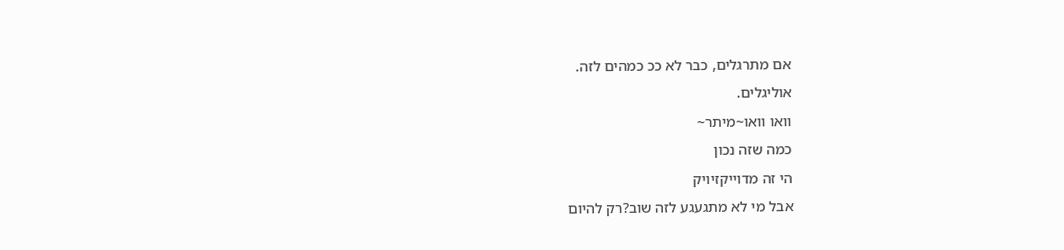אם מתרגלים, כבר לא ככ כמהים לזה.
אוליגלים.
וואו וואו~מיתר~
כמה שזה נכון
הי זה מדוייקזיויק
אבל מי לא מתגעגע לזה שוב?רק להיום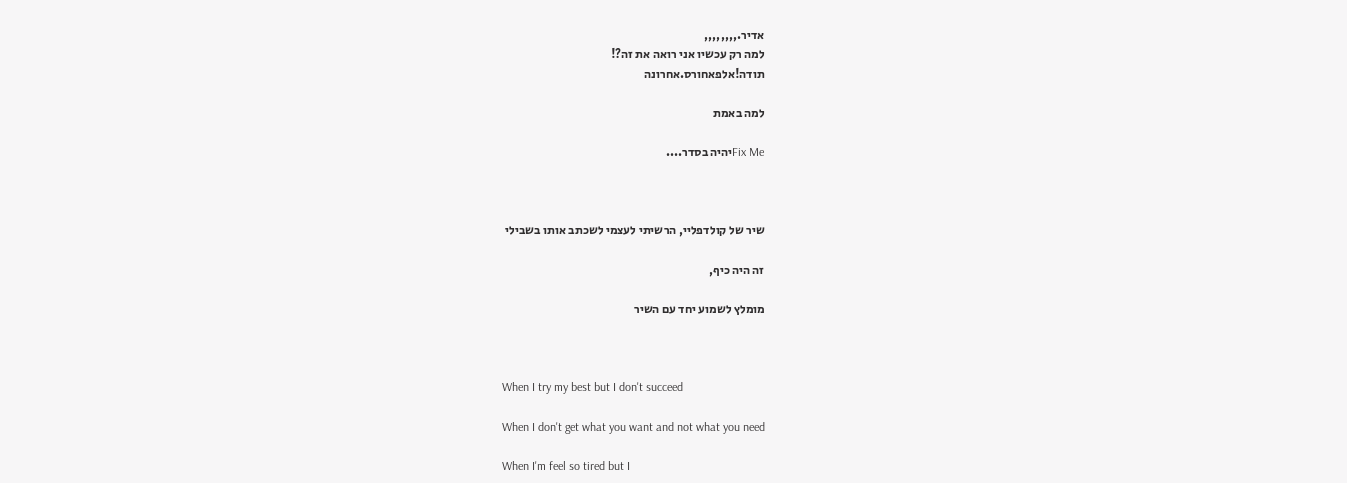אדיר.,,,,,,,,
למה רק עכשיו אני רואה את זה?!
תודה!אלפאחורס.אחרונה

למה באמת

Fix Meיהיה בסדר....



שיר של קולדפליי, הרשיתי לעצמי לשכתב אותו בשבילי

זה היה כיף,

מומלץ לשמוע יחד עם השיר



When I try my best but I don't succeed

When I don't get what you want and not what you need

When I'm feel so tired but I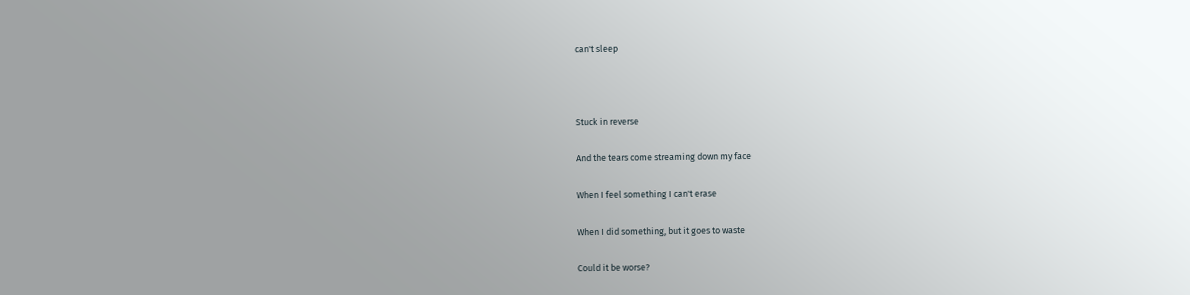can't sleep



Stuck in reverse

And the tears come streaming down my face

When I feel something I can't erase

When I did something, but it goes to waste

Could it be worse?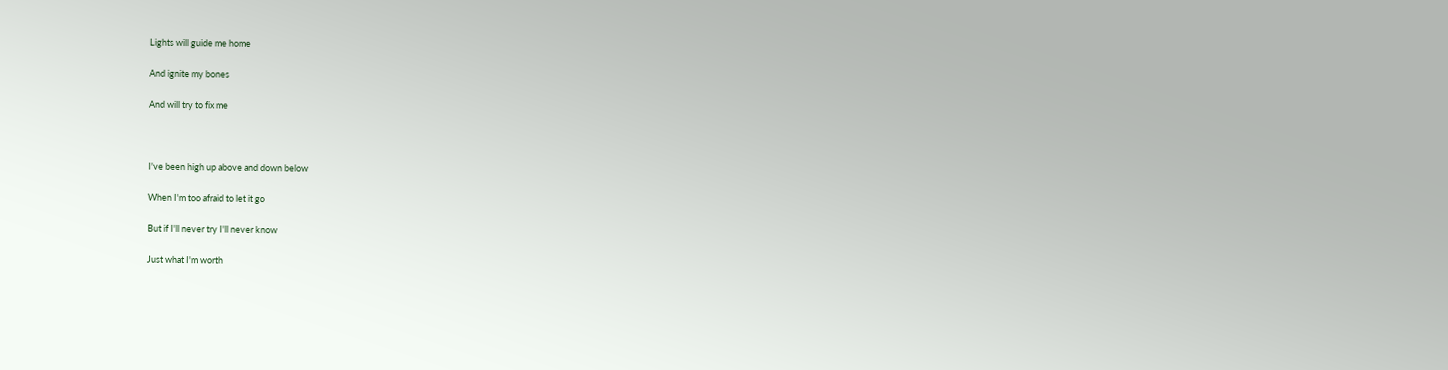Lights will guide me home

And ignite my bones

And will try to fix me



I've been high up above and down below

When I'm too afraid to let it go

But if I'll never try I'll never know

Just what I'm worth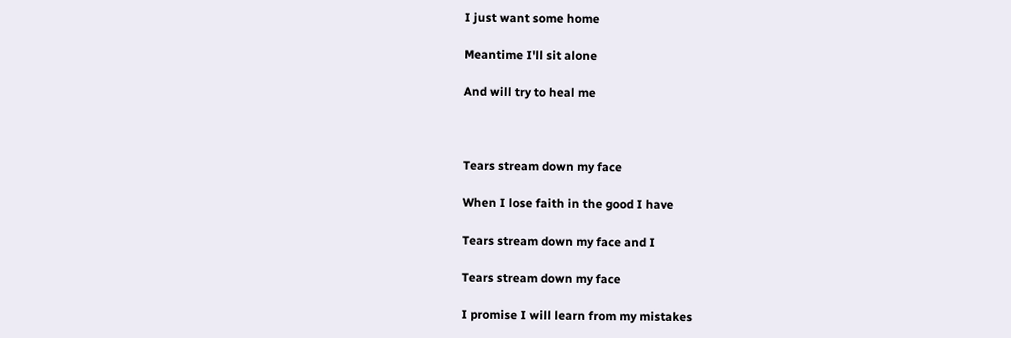I just want some home

Meantime I'll sit alone

And will try to heal me



Tears stream down my face

When I lose faith in the good I have

Tears stream down my face and I

Tears stream down my face

I promise I will learn from my mistakes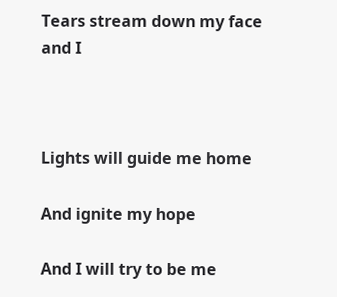Tears stream down my face and I



Lights will guide me home

And ignite my hope

And I will try to be me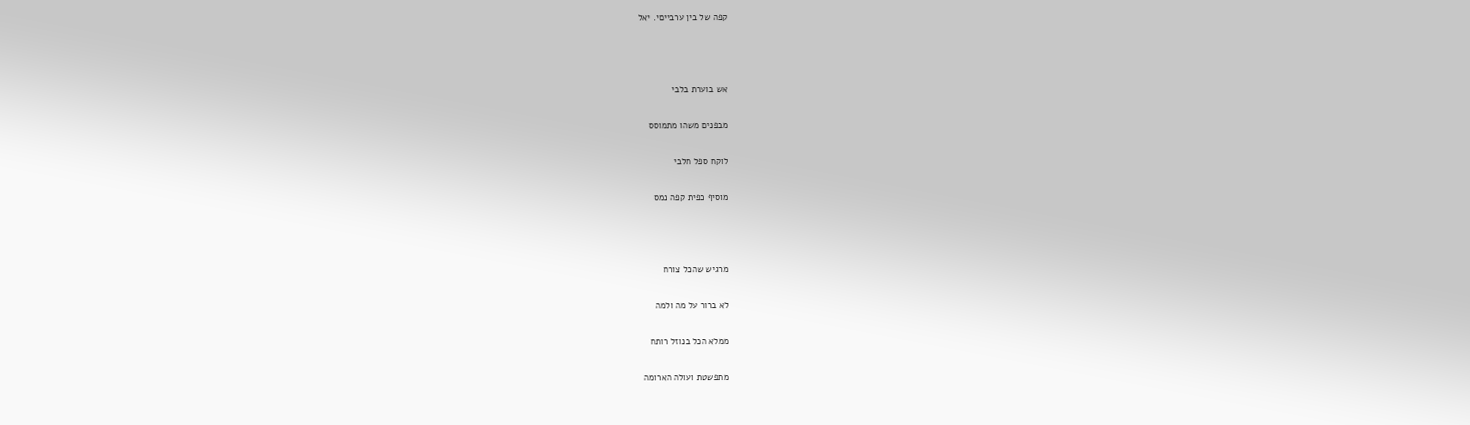קפה של בין ערבייםי. יאל



אש בוערת בלבי

מבפנים משהו מתמוסס

לוקח ספל חלבי

מוסיף כפית קפה נמס



מרגיש שהכל צורח

לא ברור על מה ולמה

ממלא הכל בנוזל רותח

מתפשטת ועולה הארומה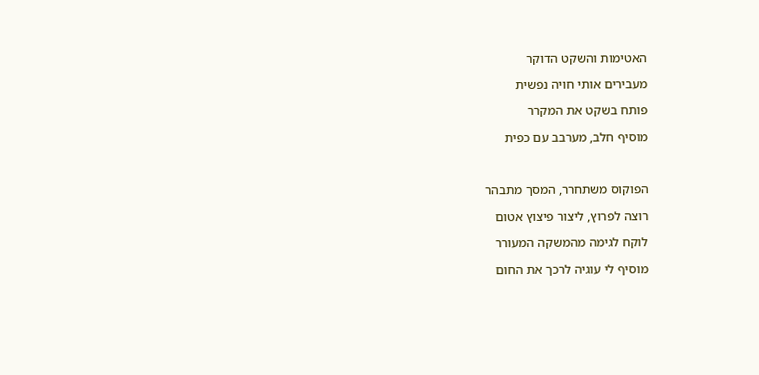האטימות והשקט הדוקר

מעבירים אותי חויה נפשית

פותח בשקט את המקרר

מוסיף חלב, מערבב עם כפית



הפוקוס משתחרר, המסך מתבהר

רוצה לפרוץ, ליצור פיצוץ אטום

לוקח לגימה מהמשקה המעורר

מוסיף לי עוגיה לרכך את החום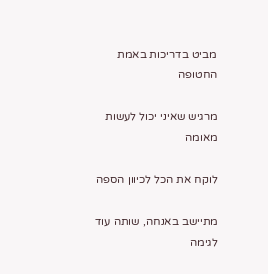מביט בדריכות באמת החטופה

מרגיש שאיני יכול לעשות מאומה

לוקח את הכל לכיוון הספה

מתיישב באנחה, שותה עוד לגימה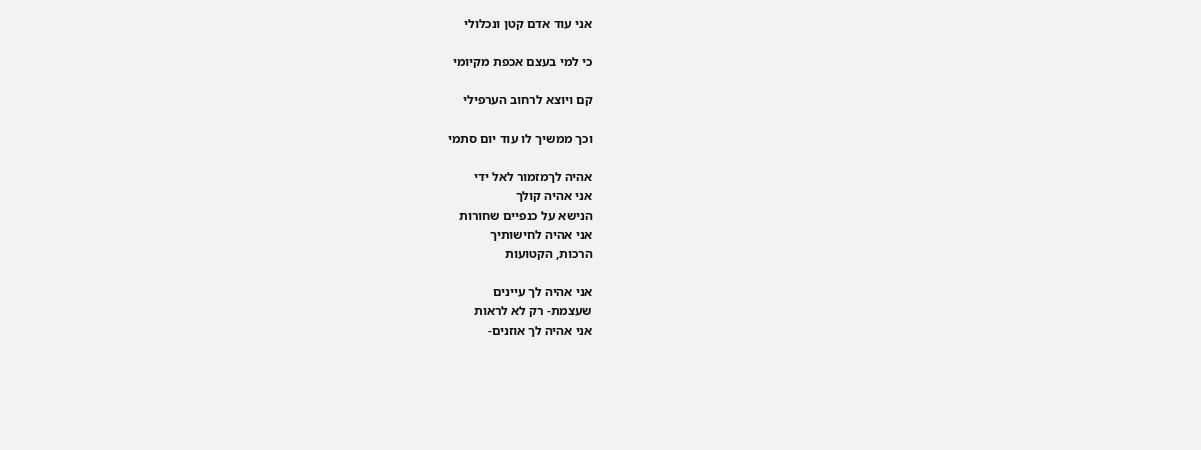אני עוד אדם קטן ונכלולי

כי למי בעצם אכפת מקיומי

קם ויוצא לרחוב הערפילי

וכך ממשיך לו עוד יום סתמי

אהיה לךמזמור לאל ידי
אני אהיה קולך
הנישא על כנפיים שחורות
אני אהיה לחישותיך
הרכות, הקטועות

אני אהיה לך עיינים
שעצמת- רק לא לראות
אני אהיה לך אוזנים-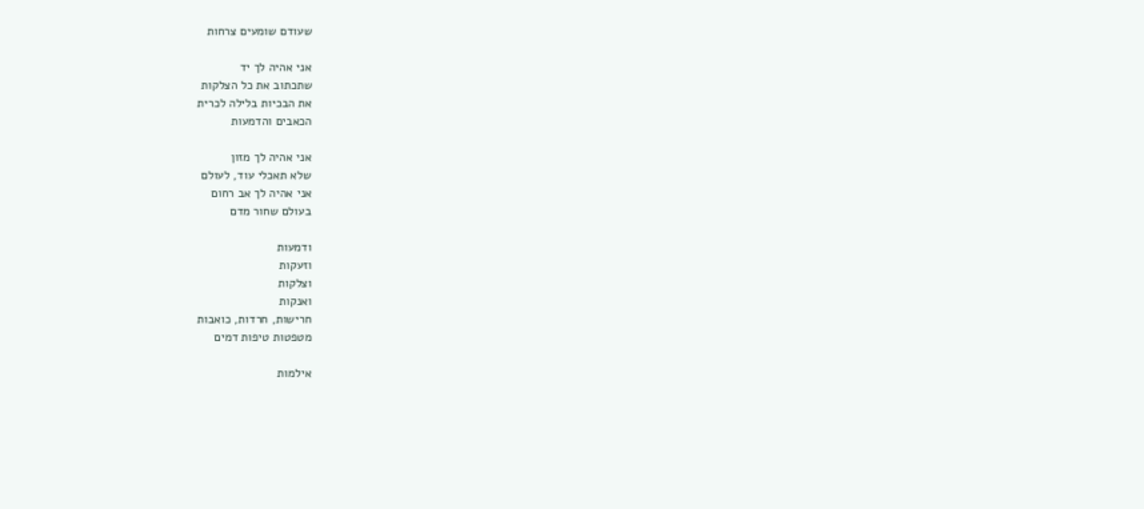שעודם שומעים צרחות

אני אהיה לך יד
שתכתוב את כל הצלקות
את הבכיות בלילה לכרית
הכאבים והדמעות

אני אהיה לך מזון
שלא תאכלי עוד, לעולם
אני אהיה לך אב רחום
בעולם שחור מדם

ודמעות
וזעקות
וצלקות
ואנקות
חרישות, חרדות, כואבות
מטפטות טיפות דמים

אילמות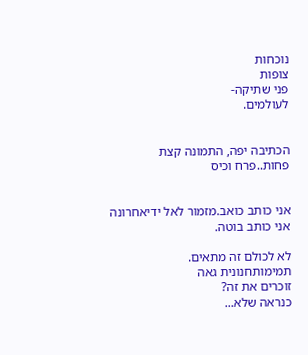נוכחות
צופות
פני שתיקה-
לעולמים.


הכתיבה יפה, התמונה קצת פחות..פרח וכיס


אני כותב כואב.מזמור לאל ידיאחרונה
אני כותב בוטה.

לא לכולם זה מתאים.
תמימותחנונית גאה
זוכרים את זה?
כנראה שלא...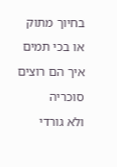בחיוך מתוק
או בכי תמים
איך הם רוצים סוכריה
ולא גורדי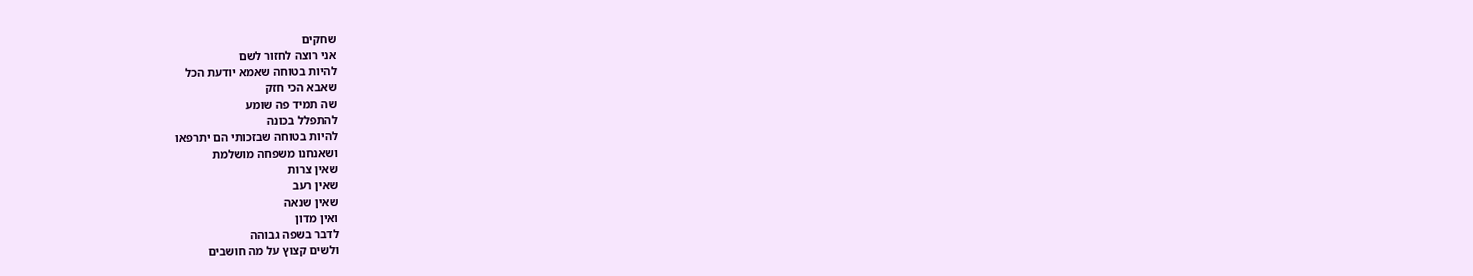שחקים
אני רוצה לחזור לשם
להיות בטוחה שאמא יודעת הכל
שאבא הכי חזק
שה תמיד פה שומע
להתפלל בכונה
להיות בטוחה שבזכותי הם יתרפאו
ושאנחנו משפחה מושלמת
שאין צרות
שאין רעב
שאין שנאה
ואין מדון
לדבר בשפה גבוהה
ולשים קצוץ על מה חושבים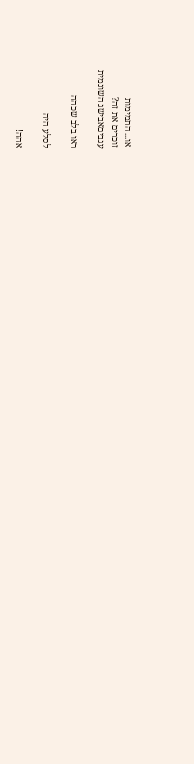או... התמימות
זוכרים את זה?
עגביםאבישג השונמית

ראו בלב שכהה

לסלע היה

אהה!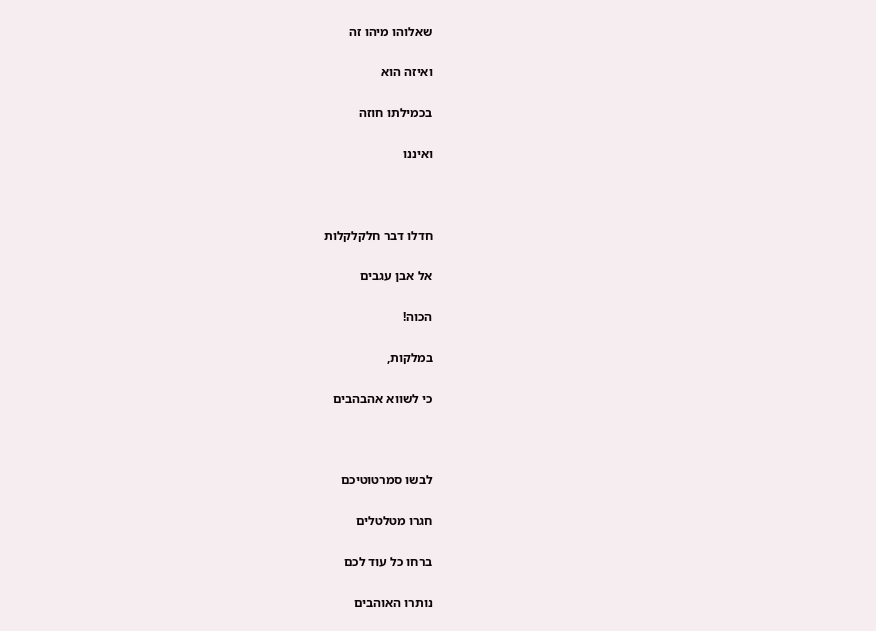שאלוהו מיהו זה

ואיזה הוא

בכמילתו חוזה

ואיננו



חדלו דבר חלקלקלות

אל אבן עגבים

הכוה!

במלקות,

כי לשווא אהבהבים



לבשו סמרטוטיכם

חגרו מטלטלים

ברחו כל עוד לכם

נותרו האוהבים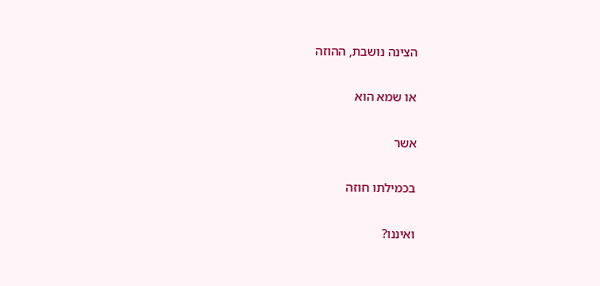הצינה נושבת, ההוזה

או שמא הוא

אשר

בכמילתו חוזה

ואיננו?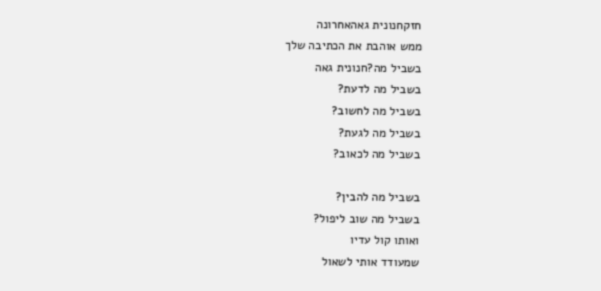חזקחנונית גאהאחרונה
ממש אוהבת את הכתיבה שלך
בשביל מה?חנונית גאה
בשביל מה לדעת?
בשביל מה לחשוב?
בשביל מה לגעת?
בשביל מה לכאוב?

בשביל מה להבין?
בשביל מה שוב ליפול?
ואותו קול עדיו
שמעודד אותי לשאול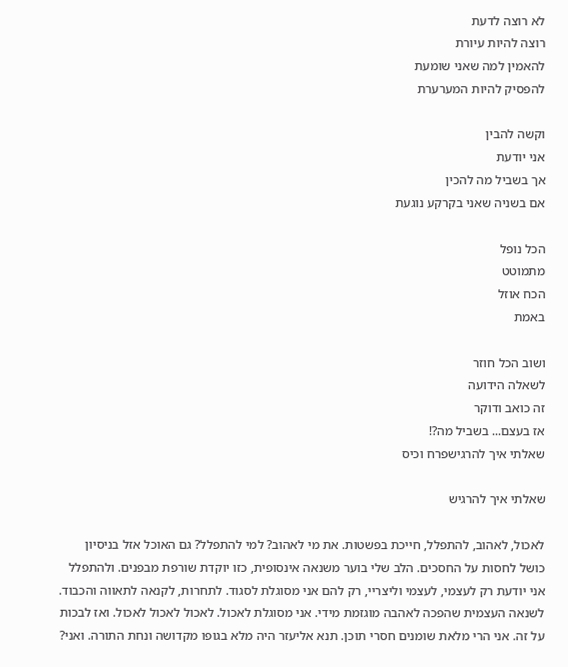לא רוצה לדעת
רוצה להיות עיורת
להאמין למה שאני שומעת
להפסיק להיות המערערת

וקשה להבין
אני יודעת
אך בשביל מה להכין
אם בשניה שאני בקרקע נוגעת

הכל נופל
מתמוטט
הכח אוזל
באמת

ושוב הכל חוזר
לשאלה הידועה
זה כואב ודוקר
אז בעצם... בשביל מה?!
שאלתי איך להרגישפרח וכיס

שאלתי איך להרגיש

לאכול, לאהוב, להתפלל, חייכת בפשטות. את מי לאהוב? למי להתפלל? גם האוכל אזל בניסיון כושל לחסות על החסכים. הלב שלי בוער משנאה אינסופית, כזו יוקדת שורפת מבפנים. ולהתפלל אני יודעת רק לעצמי, לעצמי וליצריי, רק להם אני מסוגלת לסגוד. לתחרות, לקנאה לתאווה והכבוד. לשנאה העצמית שהפכה לאהבה מוגזמת מידי. אני מסוגלת לאכול. לאכול לאכול לאכול. ואז לבכות על זה. אני הרי מלאת שומנים חסרי תוכן. תנא אליעזר היה מלא בגופו מקדושה ונחת התורה. ואני?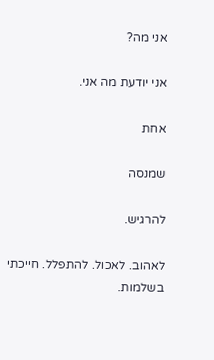אני מה?

אני יודעת מה אני.

אחת

שמנסה

להרגיש.

לאהוב. לאכול. להתפלל. חייכתי בשלמות.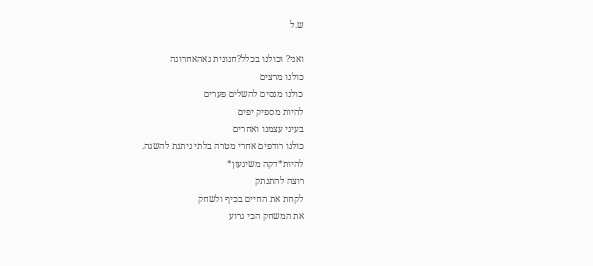ש.ל

ואני? וכולנו בכלל?חנונית גאהאחרונה
כולנו מרצים
כולנו מנסים להשלים פערים
להיות מספיק יפים
בעיני עצמנו ואחרים
כולנו רודפים אחרי מטרה בלתי ניתנת להשגה.
להיות*דקה משיגעון*
רוצה להתנתק
לקחת את החיים בכיף ולשחק
את המשחק הכי גרוע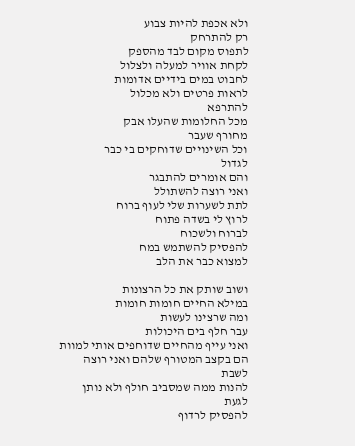ולא אכפת להיות צבוע
רק להתרחק
לתפוס מקום לבד מהספק
לקחת אוויר למעלה ולצלול
לחבוט במים בידיים אדומות
לראות פרטים ולא מכלול
להתרפא
מכל החלומות שהעלו אבק
מחורף שעבר
וכל השינויים שדוחקים בי כבר
לגדול
והם אומרים להתבגר
ואני רוצה להשתולל
לתת לשערות שלי לעוף ברוח
לרוץ לי בשדה פתוח
לברוח ולשכוח
להפסיק להשתמש במח
למצוא כבר את הלב

ושוב שותק את כל הרצונות
במילא החיים חומות חומות
ומה שרצינו לעשות
עבר חלף בים היכולות
ואני עייף מהחיים שדוחפים אותי למוות
הם בקצב המטורף שלהם ואני רוצה
לשבת
להנות ממה שמסביב חולף ולא נותן
לגעת
להפסיק לרדוף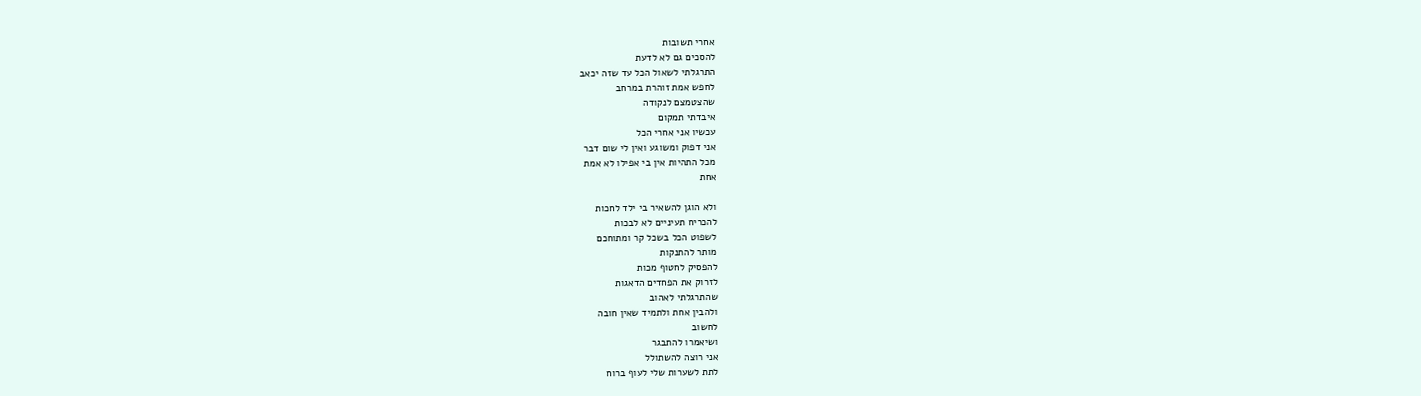אחרי תשובות
להסכים גם לא לדעת
התרגלתי לשאול הכל עד שזה יכאב
לחפש אמת זוהרת במרחב
שהצטמצם לנקודה
איבדתי תמקום
עכשיו אני אחרי הכל
אני דפוק ומשוגע ואין לי שום דבר
מכל התהיות אין בי אפילו לא אמת
אחת

ולא הוגן להשאיר בי ילד לחכות
להכריח תעיניים לא לבכות
לשפוט הכל בשכל קר ומתוחכם
מותר להתנקות
להפסיק לחטוף מכות
לזרוק את הפחדים הדאגות
שהתרגלתי לאהוב
ולהבין אחת ולתמיד שאין חובה
לחשוב
ושיאמרו להתבגר
אני רוצה להשתולל
לתת לשערות שלי לעוף ברוח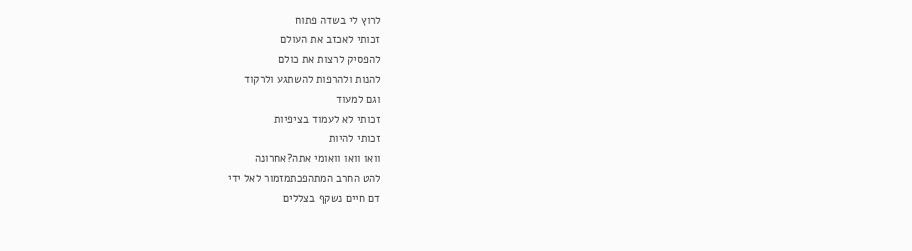לרוץ לי בשדה פתוח
זכותי לאכזב את העולם
להפסיק לרצות את כולם
להנות ולהרפות להשתגע ולרקוד
וגם למעוד
זכותי לא לעמוד בציפיות
זכותי להיות
וואו וואו וואומי אתה?אחרונה
להט החרב המתהפכתמזמור לאל ידי
דם חיים נשקף בצללים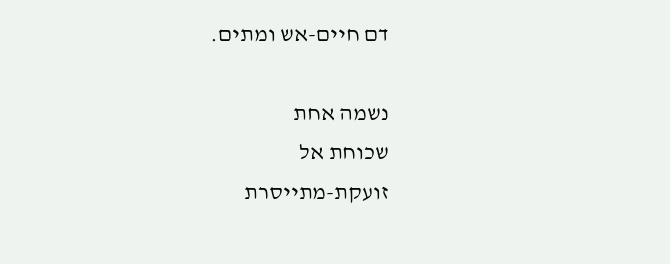דם חיים-אש ומתים.

נשמה אחת
שכוחת אל
זועקת-מתייסרת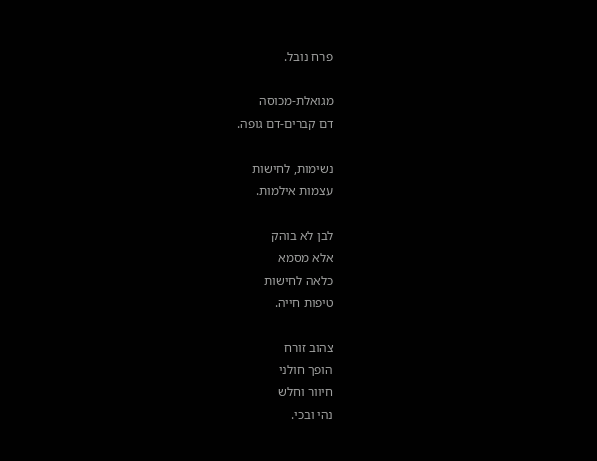פרח נובל.

מגואלת-מכוסה
דם קברים-דם גופה.

נשימות, לחישות
עצמות אילמות.

לבן לא בוהק
אלא מסמא
כלאה לחישות
טיפות חייה.

צהוב זורח
הופך חולני
חיוור וחלש
נהי ובכי.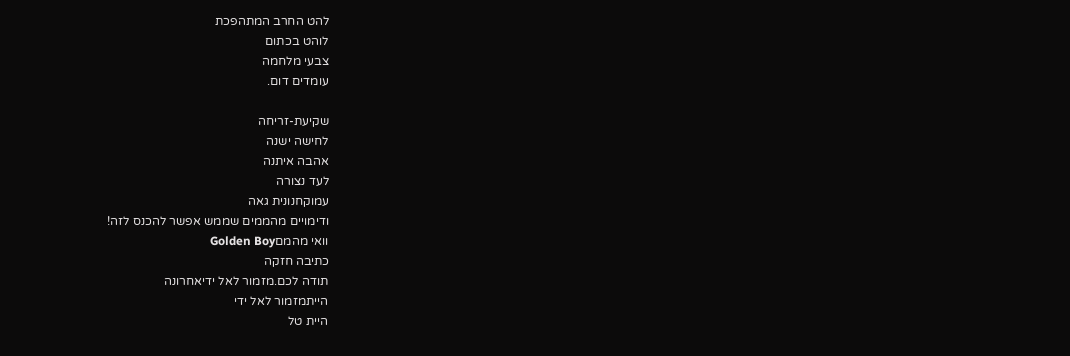להט החרב המתהפכת
לוהט בכתום
צבעי מלחמה
עומדים דום.

שקיעת-זריחה
לחישה ישנה
אהבה איתנה
לעד נצורה
עמוקחנונית גאה
ודימויים מהממים שממש אפשר להכנס לזה!
וואי מהמםGolden Boy
כתיבה חזקה
תודה לכם.מזמור לאל ידיאחרונה
הייתמזמור לאל ידי
היית טל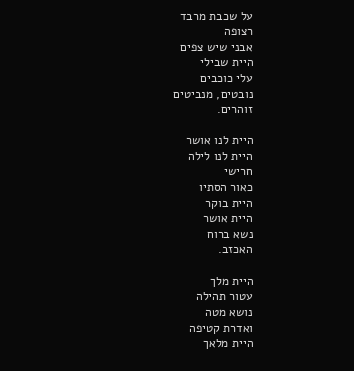על שכבת מרבד
רצופה
אבני שיש צפים
היית שבילי
עלי כוכבים
נובטים, מנביטים
זוהרים.

היית לנו אושר
היית לנו לילה
חרישי
כאור הסתיו
היית בוקר
היית אושר
נשא ברוח
האכזב.

היית מלך
עטור תהילה
נושא מטה
ואדרת קטיפה
היית מלאך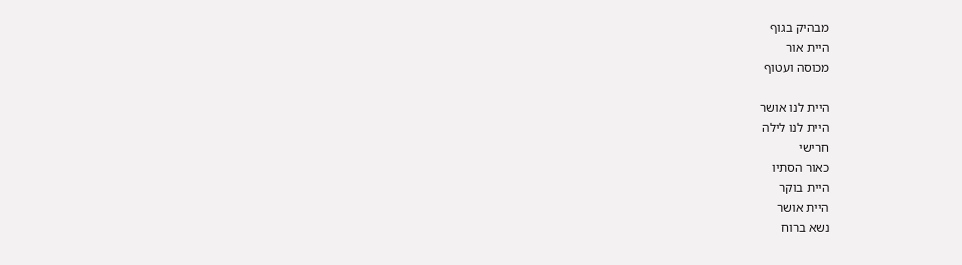מבהיק בגוף
היית אור
מכוסה ועטוף

היית לנו אושר
היית לנו לילה
חרישי
כאור הסתיו
היית בוקר
היית אושר
נשא ברוח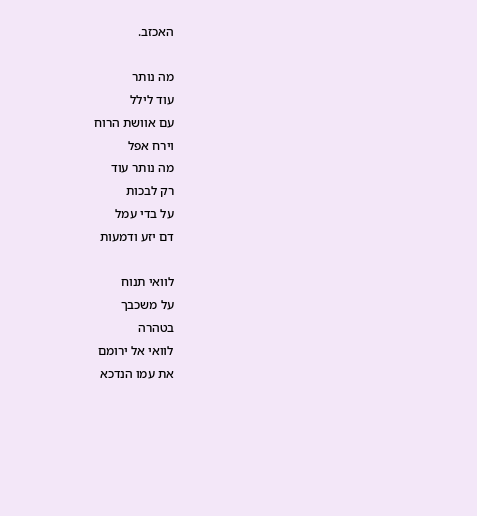האכזב.

מה נותר
עוד לילל
עם אוושת הרוח
וירח אפל
מה נותר עוד
רק לבכות
על בדי עמל
דם יזע ודמעות

לוואי תנוח
על משכבך
בטהרה
לוואי אל ירומם
את עמו הנדכא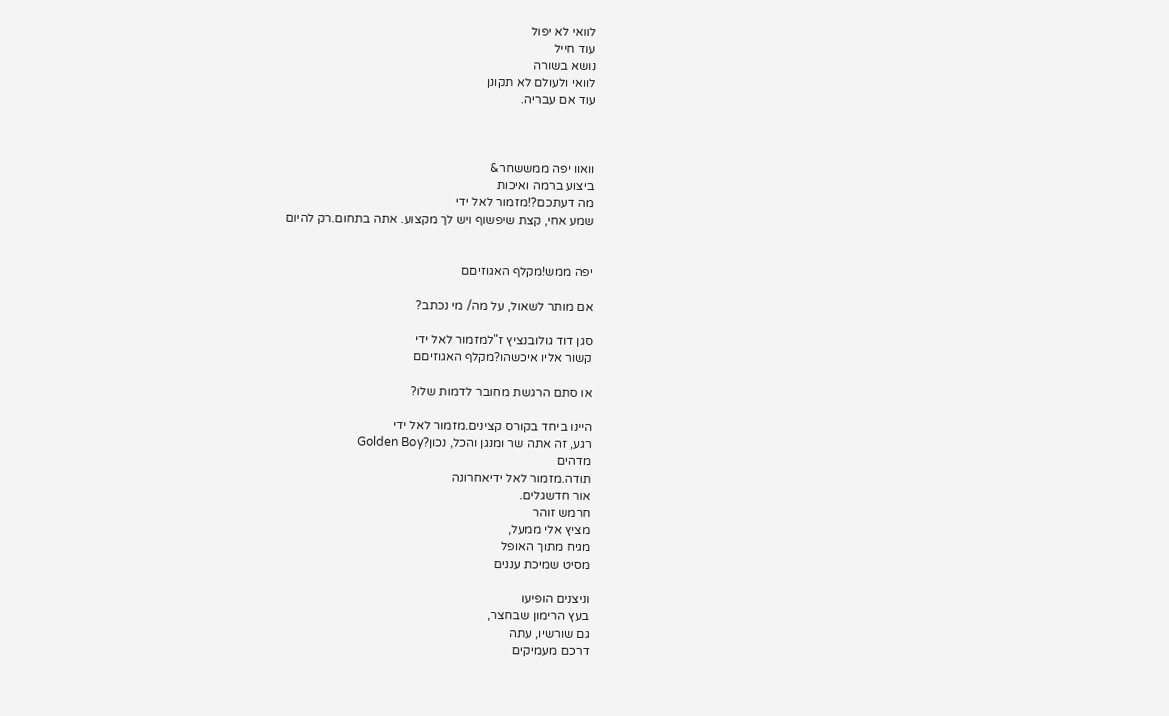לוואי לא יפול
עוד חייל
נושא בשורה
לוואי ולעולם לא תקונן
עוד אם עבריה.



וואוו יפה ממששחר&
ביצוע ברמה ואיכות
מה דעתכם?!מזמור לאל ידי
שמע אחי, קצת שיפשוף ויש לך מקצוע. אתה בתחום.רק להיום


יפה ממש!מקלף האגוזיםם

אם מותר לשאול, על מה/ מי נכתב?

סגן דוד גולובנציץ ז"למזמור לאל ידי
קשור אליו איכשהו?מקלף האגוזיםם

או סתם הרגשת מחובר לדמות שלו?

היינו ביחד בקורס קצינים.מזמור לאל ידי
רגע, זה אתה שר ומנגן והכל, נכון?Golden Boy
מדהים
תודה.מזמור לאל ידיאחרונה
אור חדשגלים.
חרמש זוהר
מציץ אלי ממעל,
מגיח מתוך האופל
מסיט שמיכת עננים

וניצנים הופיעו
בעץ הרימון שבחצר,
גם שורשיו, עתה
דרכם מעמיקים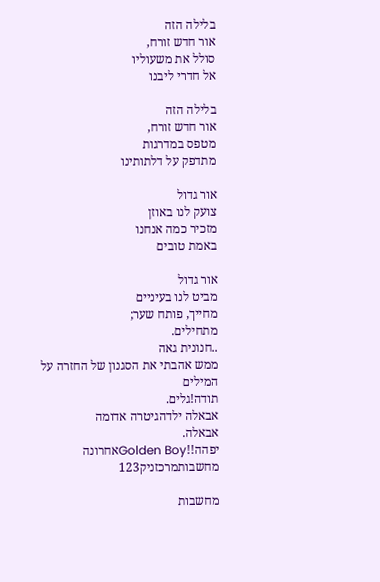בלילה הזה
אור חדש זורח,
סולל את משעוליו
אל חדרי ליבנו

בלילה הזה
אור חדש זורח,
מטפס במדרגות
מתדפק על דלתותינו

אור גדול
צועק לנו באוזן
מזכיר כמה אנחנו
באמת טובים

אור גדול
מביט לנו בעיניים
מחייך, פותח שער;
מתחילים.
..חנונית גאה
ממש אהבתי את הסגנון של החזרה על המילים
תודה!גלים.
אבאלה ילדהגיטרה אדומה
אבאלה.
יפהה!!Golden Boyאחרונה
מחשבותמרכזניק123

מחשבות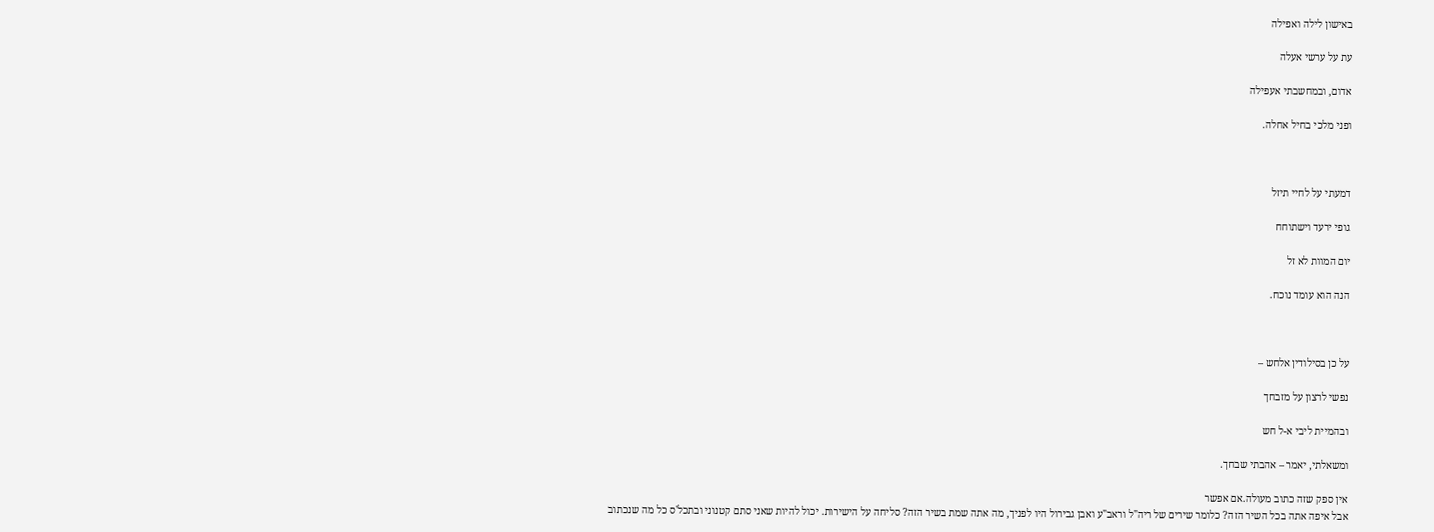באישון לילה ואפילה

עת על ערשי אעלה

אדום, ובמחשבתי אעפילה

ופני מלכי בחיל אחלה.



דמעתי על לחיי תיזל

גופי ירעד וישתוחח

יום המוות לא זל

הנה הוא עומד נוכח.



על כן בסילודין אלחש –

נפשי לרצון על מזבחך

ובהמיית ליבי א-ל חש

ומשאלתי, יאמר – אהבתי שבחך.

אין ספק שזה כתוב מעולה.אם אפשר
אבל איפה אתה בכל השיר הזה? כלומר שירים של ריה"ל וראב"ע ואבן גבירול היו לפניך, מה אתה שמת בשיר הזה? סליחה על הישירות. יכול להיות שאני סתם קטנוני ובתכל'ס כל מה שנכתוב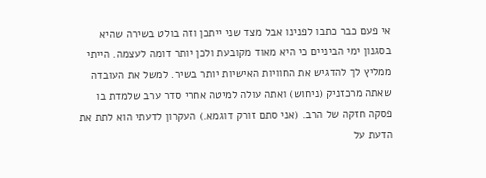אי פעם כבר כתבו לפנינו אבל מצד שני ייתכן וזה בולט בשירה שהיא בסגנון ימי הביניים כי היא מאוד מקובעת ולכן יותר דומה לעצמה. הייתי ממליץ לך להדגיש את החוויות האישיות יותר בשיר. למשל את העובדה שאתה מרכזניק (ניחוש) ואתה עולה למיטה אחרי סדר ערב שלמדת בו פסקה חזקה של הרב. (אני סתם זורק דוגמא.) העקרון לדעתי הוא לתת את הדעת על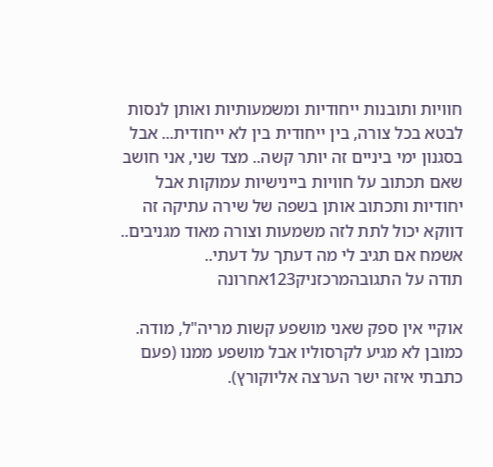חוויות ותובנות ייחודיות ומשמעותיות ואותן לנסות לבטא בכל צורה, בין ייחודית בין לא ייחודית... אבל בסגנון ימי ביניים זה יותר קשה.. מצד שני, אני חושב שאם תכתוב על חוויות ביינישיות עמוקות אבל יחודיות ותכתוב אותן בשפה של שירה עתיקה זה דווקא יכול לתת לזה משמעות וצורה מאוד מגניבים.. אשמח אם תגיב לי מה דעתך על דעתי..
תודה על התגובהמרכזניק123אחרונה

אוקיי אין ספק שאני מושפע קשות מריה"ל, מודה. כמובן לא מגיע לקרסוליו אבל מושפע ממנו (פעם כתבתי איזה ישר הערצה אליוקורץ).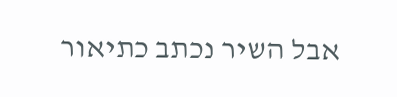אבל השיר נכתב כתיאור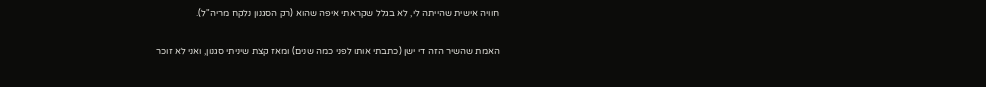חוויה אישית שהייתה לי, לא בגלל שקראתי איפה שהוא (רק הסגנון נלקח מריה"ל).

האמת שהשיר הזה די ישן (כתבתי אותו לפני כמה שנים) ומאז קצת שיניתי סגנון, ואני לא זוכר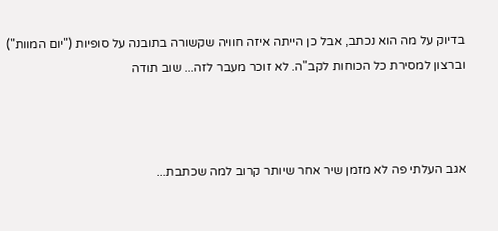בדיוק על מה הוא נכתב, אבל כן הייתה איזה חוויה שקשורה בתובנה על סופיות ("יום המוות") וברצון למסירת כל הכוחות לקב"ה. לא זוכר מעבר לזה... שוב תודה



אגב העלתי פה לא מזמן שיר אחר שיותר קרוב למה שכתבת...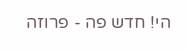הי! חדש פה - פרוזה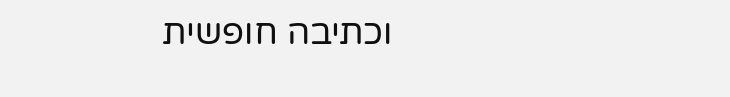וכתיבה חופשית